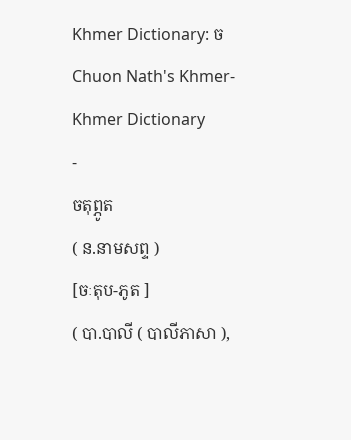Khmer Dictionary: ច
Chuon Nath's Khmer-Khmer Dictionary
-
ចតុព្ភូត
( ន.នាមសព្ទ )
[ចៈតុប-ភូត ]
( បា.បាលី ( បាលីភាសា ),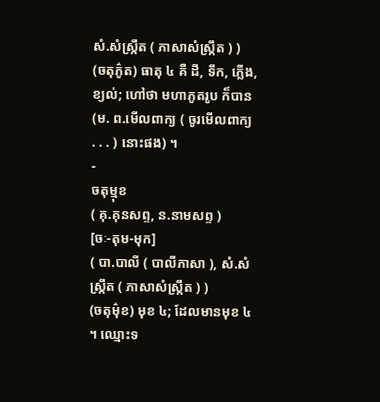សំ.សំស្រ្កឹត ( ភាសាសំស្រ្កឹត ) )
(ចតុភ៌ូត) ធាតុ ៤ គឺ ដី, ទឹក, ភ្លើង, ខ្យល់; ហៅថា មហាភូតរូប ក៏បាន (ម. ព.មើលពាក្យ ( ចូរមើលពាក្យ . . . ) នោះផង) ។
-
ចតុម្មុខ
( គុ.គុនសព្ទ, ន.នាមសព្ទ )
[ចៈ-តុម-មុក]
( បា.បាលី ( បាលីភាសា ), សំ.សំស្រ្កឹត ( ភាសាសំស្រ្កឹត ) )
(ចតុម៌ុខ) មុខ ៤; ដែលមានមុខ ៤ ។ ឈ្មោះទ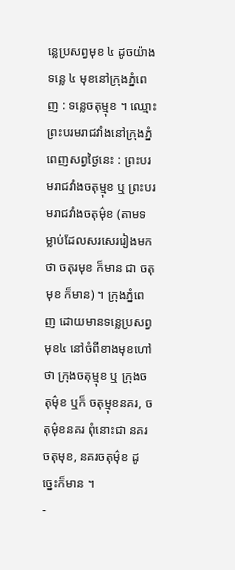ន្លេប្រសព្វមុខ ៤ ដូចយ៉ាងទន្លេ ៤ មុខនៅក្រុងភ្នំពេញ : ទន្លេចតុម្មុខ ។ ឈ្មោះព្រះបរមរាជវាំងនៅក្រុងភ្នំពេញសព្វថ្ងៃនេះ : ព្រះបរមរាជវាំងចតុម្មុខ ឬ ព្រះបរមរាជវាំងចតុម៌ុខ (តាមទម្លាប់ដែលសរសេររៀងមកថា ចតុរមុខ ក៏មាន ជា ចតុមុខ ក៏មាន) ។ ក្រុងភ្នំពេញ ដោយមានទន្លេប្រសព្វមុខ៤ នៅចំពីខាងមុខហៅថា ក្រុងចតុម្មុខ ឬ ក្រុងចតុម៌ុខ ឬក៏ ចតុម្មុខនគរ, ចតុម៌ុខនគរ ពុំនោះជា នគរចតុមុខ, នគរចតុម៌ុខ ដូច្នេះក៏មាន ។
-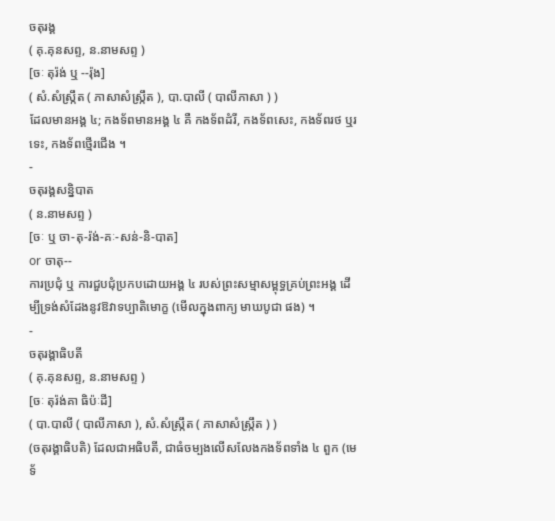ចតុរង្គ
( គុ.គុនសព្ទ, ន.នាមសព្ទ )
[ចៈ តុរ៉ង់ ឬ --រ៉ុង]
( សំ.សំស្រ្កឹត ( ភាសាសំស្រ្កឹត ), បា.បាលី ( បាលីភាសា ) )
ដែលមានអង្គ ៤; កងទ័ពមានអង្គ ៤ គឺ កងទ័ពដំរី, កងទ័ពសេះ, កងទ័ពរថ ឬរទេះ, កងទ័ពថ្មើរជើង ។
-
ចតុរង្គសន្និបាត
( ន.នាមសព្ទ )
[ចៈ ឬ ចា-តុ-រ៉ង់-គៈ-សន់-និ-បាត]
or ចាតុ--
ការប្រជុំ ឬ ការជួបជុំប្រកបដោយអង្គ ៤ របស់ព្រះសម្មាសម្ពុទ្ធគ្រប់ព្រះអង្គ ដើម្បីទ្រង់សំដែងនូវឱវាទប្បាតិមោក្ខ (មើលក្នុងពាក្យ មាឃបូជា ផង) ។
-
ចតុរង្គាធិបតី
( គុ.គុនសព្ទ, ន.នាមសព្ទ )
[ចៈ តុរ៉ង់គា ធិប៉ៈដី]
( បា.បាលី ( បាលីភាសា ), សំ.សំស្រ្កឹត ( ភាសាសំស្រ្កឹត ) )
(ចតុរង្គាធិបតិ) ដែលជាអធិបតី, ជាធំចម្បងលើសលែងកងទ័ពទាំង ៤ ពួក (មេទ័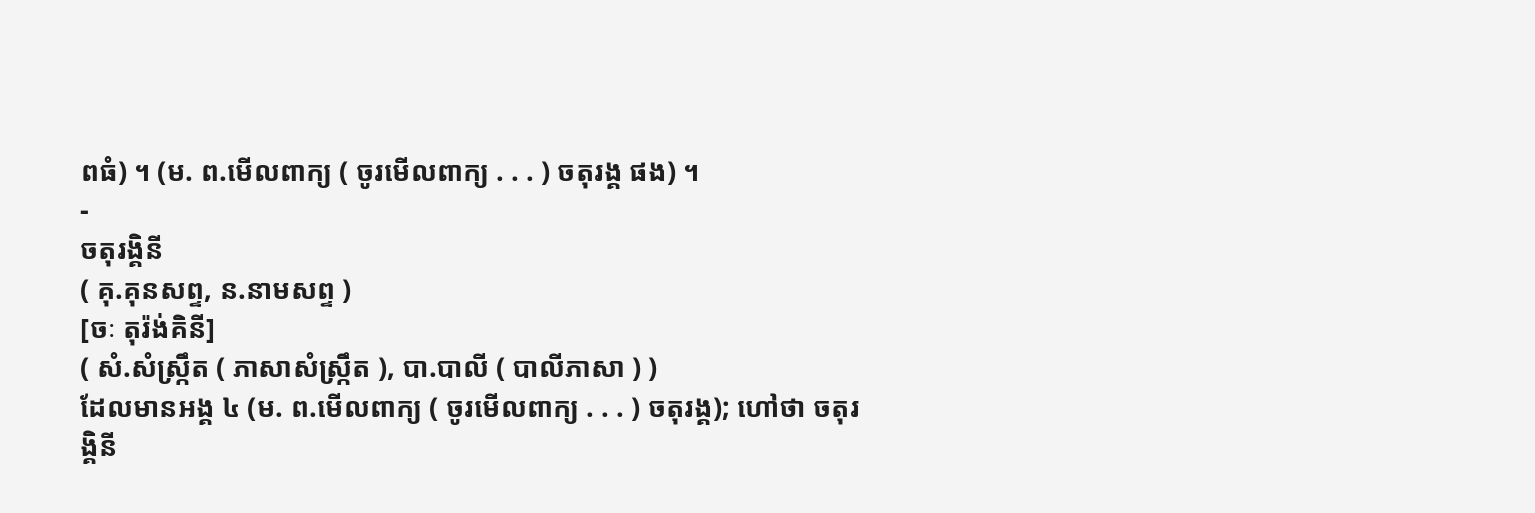ពធំ) ។ (ម. ព.មើលពាក្យ ( ចូរមើលពាក្យ . . . ) ចតុរង្គ ផង) ។
-
ចតុរង្គិនី
( គុ.គុនសព្ទ, ន.នាមសព្ទ )
[ចៈ តុរ៉ង់គិនី]
( សំ.សំស្រ្កឹត ( ភាសាសំស្រ្កឹត ), បា.បាលី ( បាលីភាសា ) )
ដែលមានអង្គ ៤ (ម. ព.មើលពាក្យ ( ចូរមើលពាក្យ . . . ) ចតុរង្គ); ហៅថា ចតុរង្គិនី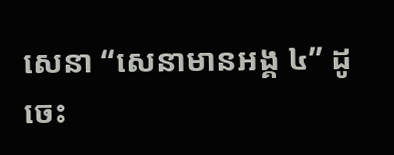សេនា “សេនាមានអង្គ ៤” ដូចេះ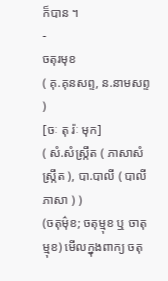ក៏បាន ។
-
ចតុរមុខ
( គុ.គុនសព្ទ, ន.នាមសព្ទ )
[ចៈ តុ រ៉ៈ មុក]
( សំ.សំស្រ្កឹត ( ភាសាសំស្រ្កឹត ), បា.បាលី ( បាលីភាសា ) )
(ចតុម៌ុខ; ចតុម្មុខ ឬ ចាតុម្មុខ) មើលក្នុងពាក្យ ចតុ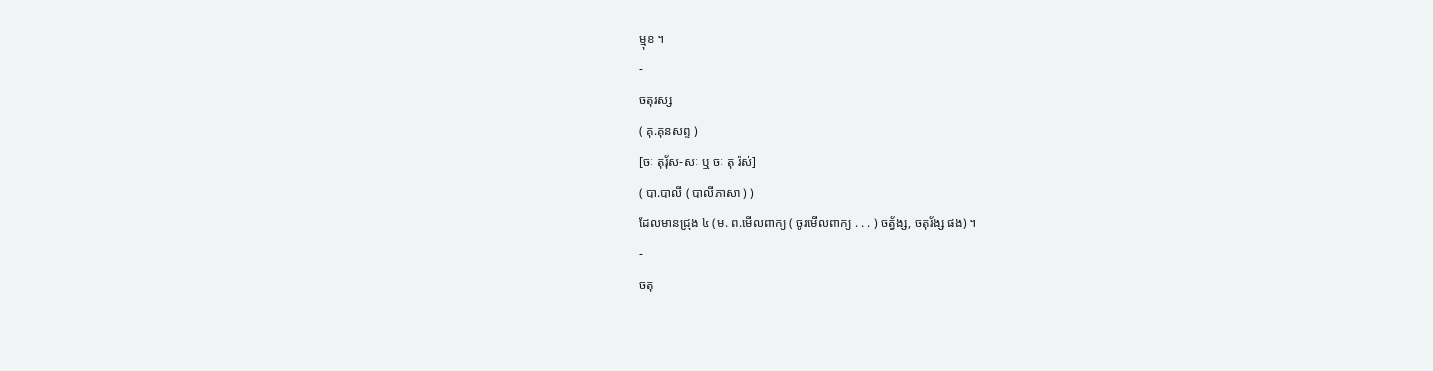ម្មុខ ។
-
ចតុរស្ស
( គុ.គុនសព្ទ )
[ចៈ តុរ៉័ស-សៈ ឬ ចៈ តុ រ៉ស់]
( បា.បាលី ( បាលីភាសា ) )
ដែលមានជ្រុង ៤ (ម. ព.មើលពាក្យ ( ចូរមើលពាក្យ . . . ) ចត្វ័ង្ស, ចតុរ័ង្ស ផង) ។
-
ចតុ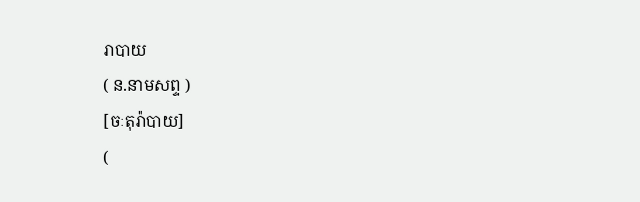រាបាយ
( ន.នាមសព្ទ )
[ចៈតុរ៉ាបាយ]
(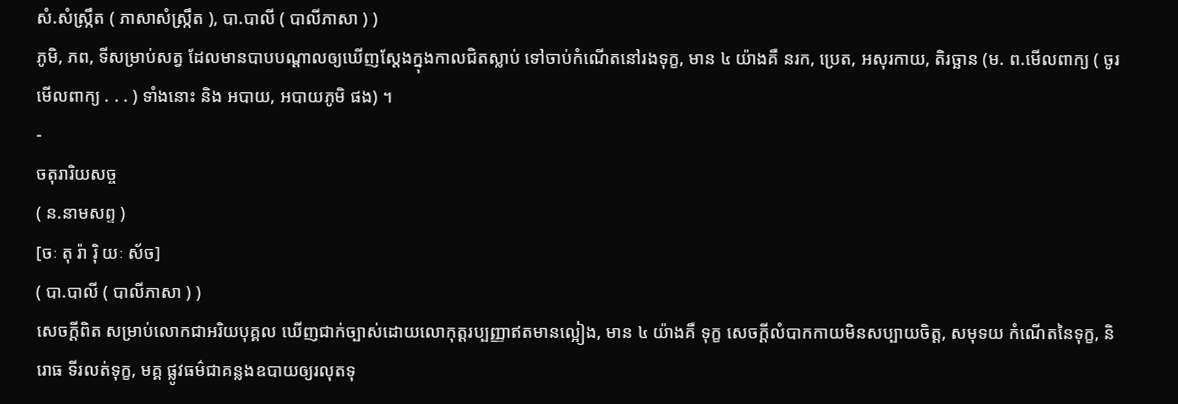សំ.សំស្រ្កឹត ( ភាសាសំស្រ្កឹត ), បា.បាលី ( បាលីភាសា ) )
ភូមិ, ភព, ទីសម្រាប់សត្វ ដែលមានបាបបណ្ដាលឲ្យឃើញស្ដែងក្នុងកាលជិតស្លាប់ ទៅចាប់កំណើតនៅរងទុក្ខ, មាន ៤ យ៉ាងគឺ នរក, ប្រេត, អសុរកាយ, តិរច្ឆាន (ម. ព.មើលពាក្យ ( ចូរមើលពាក្យ . . . ) ទាំងនោះ និង អបាយ, អបាយភូមិ ផង) ។
-
ចតុរារិយសច្ច
( ន.នាមសព្ទ )
[ចៈ តុ រ៉ា រ៉ិ យៈ ស័ច]
( បា.បាលី ( បាលីភាសា ) )
សេចក្ដីពិត សម្រាប់លោកជាអរិយបុគ្គល ឃើញជាក់ច្បាស់ដោយលោកុត្តរប្បញ្ញាឥតមានល្អៀង, មាន ៤ យ៉ាងគឺ ទុក្ខ សេចក្ដីលំបាកកាយមិនសប្បាយចិត្ត, សមុទយ កំណើតនៃទុក្ខ, និរោធ ទីរលត់ទុក្ខ, មគ្គ ផ្លូវធម៌ជាគន្លងឧបាយឲ្យរលុតទុ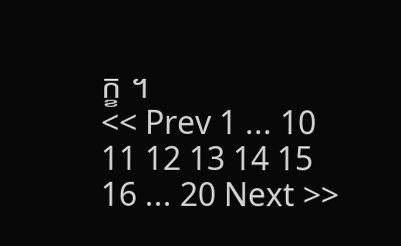ក្ខ ។
<< Prev 1 ... 10 11 12 13 14 15 16 ... 20 Next >>